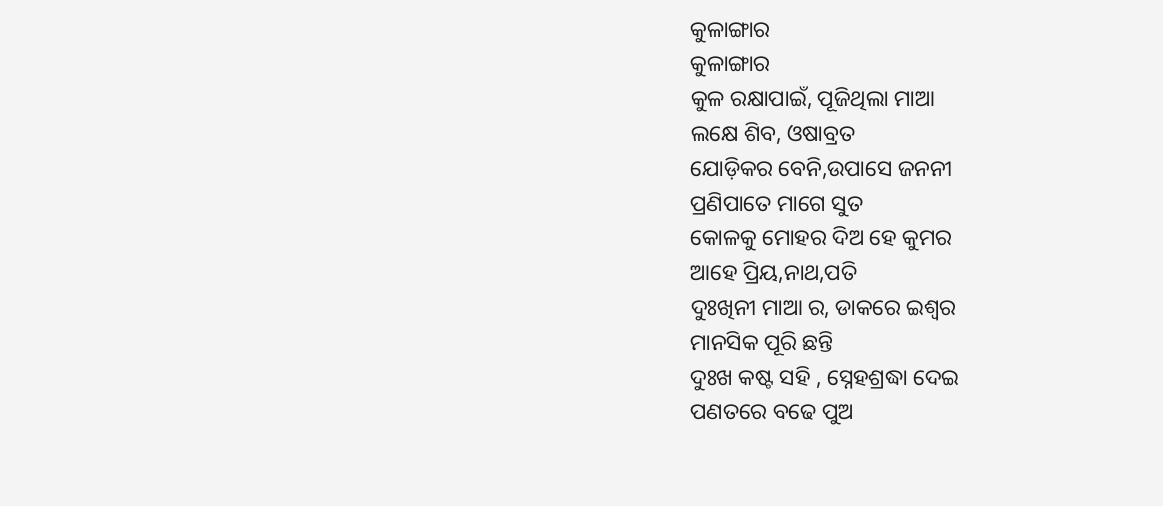କୁଳାଙ୍ଗାର
କୁଳାଙ୍ଗାର
କୁଳ ରକ୍ଷାପାଇଁ, ପୂଜିଥିଲା ମାଆ
ଲକ୍ଷେ ଶିବ, ଓଷାବ୍ରତ
ଯୋଡ଼ିକର ବେନି,ଉପାସେ ଜନନୀ
ପ୍ରଣିପାତେ ମାଗେ ସୁତ
କୋଳକୁ ମୋହର ଦିଅ ହେ କୁମର
ଆହେ ପ୍ରିୟ,ନାଥ,ପତି
ଦୁଃଖିନୀ ମାଆ ର, ଡାକରେ ଇଶ୍ଵର
ମାନସିକ ପୂରି ଛନ୍ତି
ଦୁଃଖ କଷ୍ଟ ସହି , ସ୍ନେହଶ୍ରଦ୍ଧା ଦେଇ
ପଣତରେ ବଢେ ପୁଅ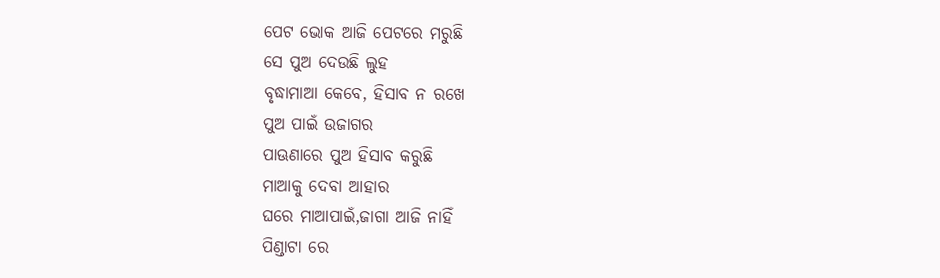ପେଟ ଭୋକ ଆଜି ପେଟରେ ମରୁଛି
ସେ ପୁଅ ଦେଉଛି ଲୁହ
ବୃଦ୍ଧାମାଆ କେବେ, ହିସାବ ନ ରଖେ
ପୁଅ ପାଇଁ ଉଜାଗର
ପାଊଣାରେ ପୁଅ ହିସାବ କରୁଛି
ମାଆକୁ ଦେବା ଆହାର
ଘରେ ମାଆପାଇଁ,ଜାଗା ଆଜି ନାହିଁ
ପିଣ୍ଡାଟା ରେ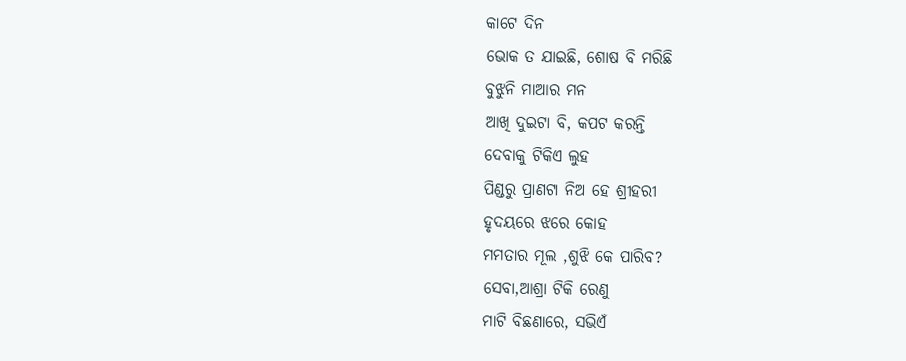କାଟେ ଦିନ
ଭୋକ ତ ଯାଇଛି, ଶୋଷ ବି ମରିଛି
ବୁଝୁନି ମାଆର ମନ
ଆଖି ଦୁଇଟା ବି, କପଟ କରନ୍ତି
ଦେବାକୁ ଟିକିଏ ଲୁହ
ପିଣ୍ଡରୁ ପ୍ରାଣଟା ନିଅ ହେ ଶ୍ରୀହରୀ
ହୃଦୟରେ ଝରେ କୋହ
ମମତାର ମୂଲ ,ଶୁଝି କେ ପାରିବ?
ସେବା,ଆଶ୍ରା ଟିକି ରେଣୁ
ମାଟି ବିଛଣାରେ, ସଭିଏଁ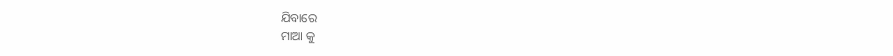ଯିବାରେ
ମାଆ କୁ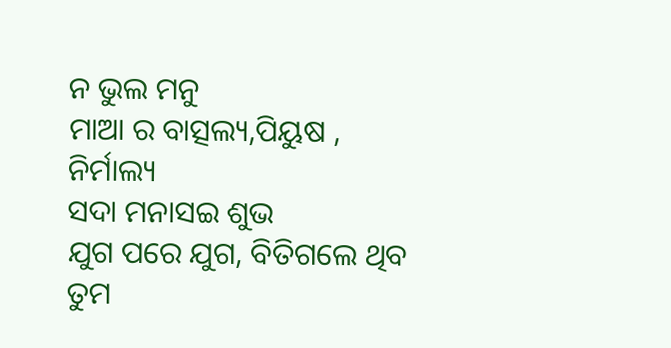ନ ଭୁଲ ମନୁ
ମାଆ ର ବାତ୍ସଲ୍ୟ,ପିୟୁଷ , ନିର୍ମାଲ୍ୟ
ସଦା ମନାସଇ ଶୁଭ
ଯୁଗ ପରେ ଯୁଗ, ବିତିଗଲେ ଥିବ
ତୁମ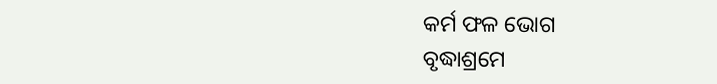କର୍ମ ଫଳ ଭୋଗ
ବୃଦ୍ଧାଶ୍ରମେ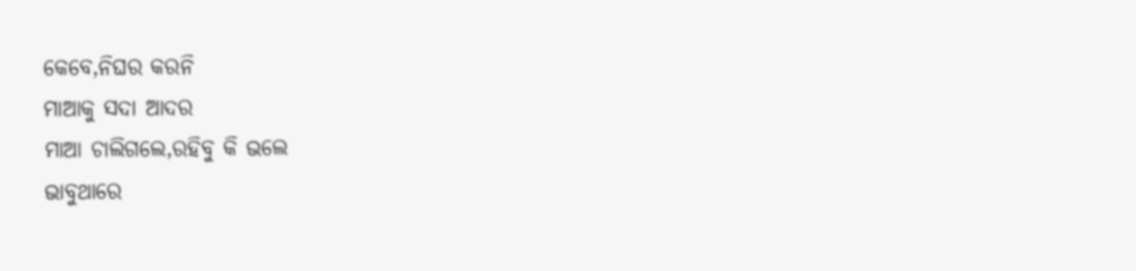କେବେ,ନିଘର କରନି
ମାଆକୁ ସଦା ଆଦର
ମାଆ ଚାଲିଗଲେ,ରହିବୁ କି ଭଲେ
ଭାବୁଥାରେ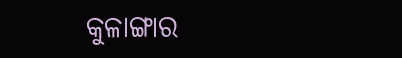କୁଳାଙ୍ଗାର